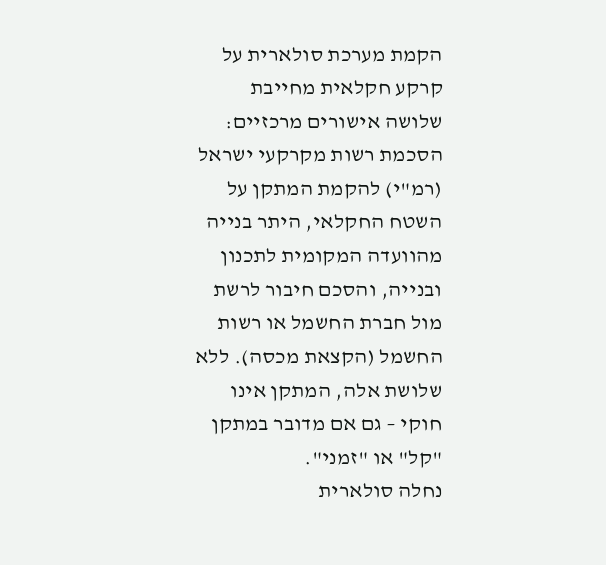הקמת מערכת סולארית על קרקע חקלאית מחייבת שלושה אישורים מרכזיים: הסכמת רשות מקרקעי ישראל (רמ"י) להקמת המתקן על השטח החקלאי, היתר בנייה מהוועדה המקומית לתכנון ובנייה, והסכם חיבור לרשת מול חברת החשמל או רשות החשמל (הקצאת מכסה). ללא שלושת אלה, המתקן אינו חוקי – גם אם מדובר במתקן "קל" או "זמני".
נחלה סולארית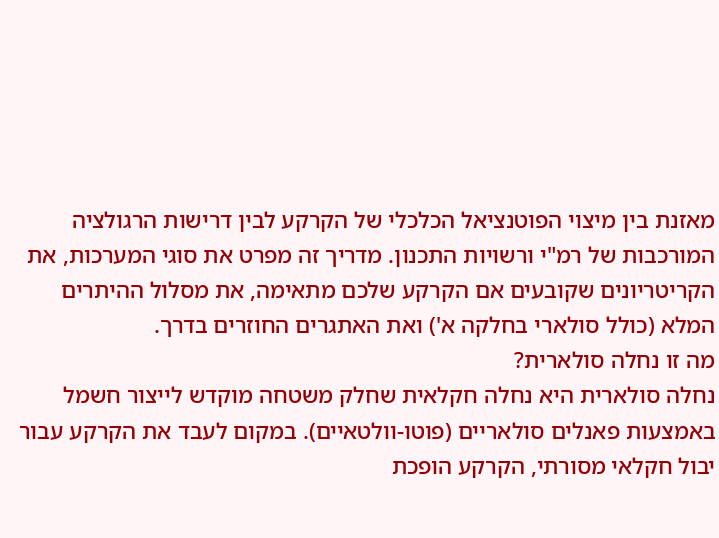מאזנת בין מיצוי הפוטנציאל הכלכלי של הקרקע לבין דרישות הרגולציה המורכבות של רמ"י ורשויות התכנון. מדריך זה מפרט את סוגי המערכות, את הקריטריונים שקובעים אם הקרקע שלכם מתאימה, את מסלול ההיתרים המלא (כולל סולארי בחלקה א') ואת האתגרים החוזרים בדרך.
מה זו נחלה סולארית?
נחלה סולארית היא נחלה חקלאית שחלק משטחה מוקדש לייצור חשמל באמצעות פאנלים סולאריים (פוטו-וולטאיים). במקום לעבד את הקרקע עבור יבול חקלאי מסורתי, הקרקע הופכת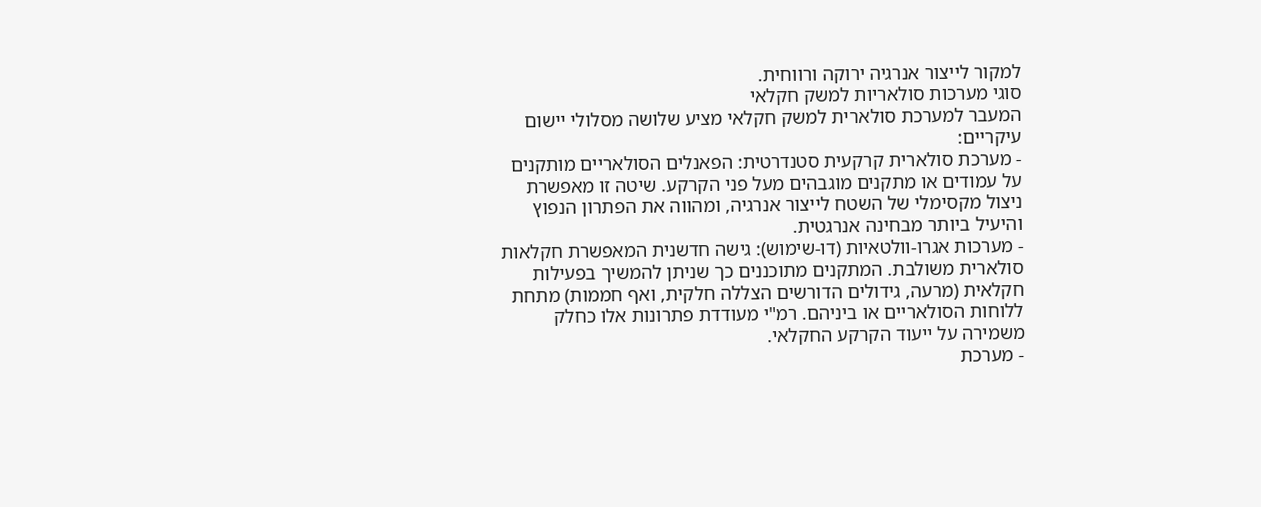למקור לייצור אנרגיה ירוקה ורווחית.
סוגי מערכות סולאריות למשק חקלאי
המעבר למערכת סולארית למשק חקלאי מציע שלושה מסלולי יישום עיקריים:
- מערכת סולארית קרקעית סטנדרטית: הפאנלים הסולאריים מותקנים על עמודים או מתקנים מוגבהים מעל פני הקרקע. שיטה זו מאפשרת ניצול מקסימלי של השטח לייצור אנרגיה, ומהווה את הפתרון הנפוץ והיעיל ביותר מבחינה אנרגטית.
- מערכות אגרו-וולטאיות (דו-שימוש): גישה חדשנית המאפשרת חקלאות סולארית משולבת. המתקנים מתוכננים כך שניתן להמשיך בפעילות חקלאית (מרעה, גידולים הדורשים הצללה חלקית, ואף חממות) מתחת ללוחות הסולאריים או ביניהם. רמ"י מעודדת פתרונות אלו כחלק משמירה על ייעוד הקרקע החקלאי.
- מערכת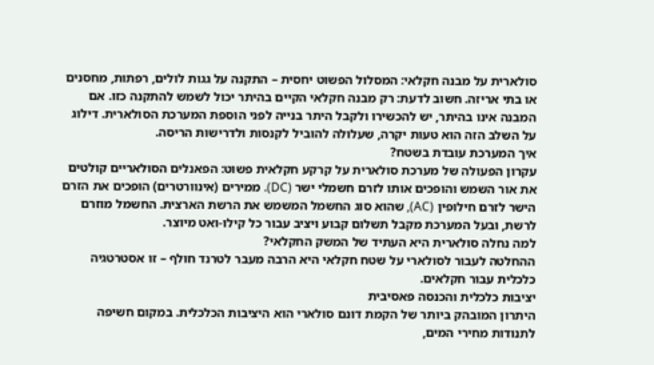סולארית על מבנה חקלאי: המסלול הפשוט יחסית – התקנה על גגות לולים, רפתות, מחסנים או בתי אריזה. חשוב לדעת: רק מבנה חקלאי הקיים בהיתר יכול לשמש להתקנה כזו. אם המבנה אינו בהיתר, יש להכשירו ולקבל היתר בנייה לפני הוספת המערכת הסולארית. דילוג על השלב הזה הוא טעות יקרה, שעלולה להוביל לקנסות ולדרישות הריסה.
איך המערכת עובדת בשטח?
עקרון הפעולה של מערכת סולארית על קרקע חקלאית פשוט: הפאנלים הסולאריים קולטים את אור השמש והופכים אותו לזרם חשמלי ישר (DC). ממירים (אינוורטרים) הופכים את הזרם הישר לזרם חילופין (AC), שהוא סוג החשמל המשמש את הרשת הארצית. החשמל מוזרם לרשת, ובעל המערכת מקבל תשלום קבוע ויציב עבור כל קילו-ואט מיוצר.
למה נחלה סולארית היא העתיד של המשק החקלאי?
ההחלטה לעבור לסולארי על שטח חקלאי היא הרבה מעבר לטרנד חולף – זו אסטרטגיה כלכלית עבור חקלאים.
יציבות כלכלית והכנסה פאסיבית
היתרון המובהק ביותר של הקמת דונם סולארי הוא היציבות הכלכלית. במקום חשיפה לתנודות מחירי המים,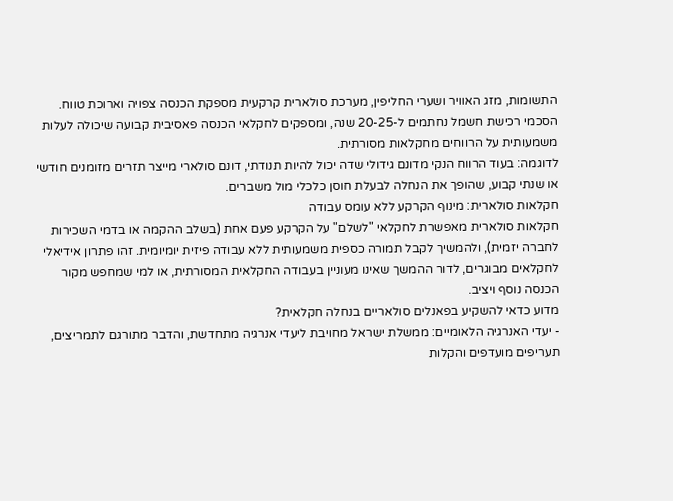התשומות, מזג האוויר ושערי החליפין, מערכת סולארית קרקעית מספקת הכנסה צפויה וארוכת טווח. הסכמי רכישת חשמל נחתמים ל-20-25 שנה, ומספקים לחקלאי הכנסה פאסיבית קבועה שיכולה לעלות משמעותית על הרווחים מחקלאות מסורתית.
לדוגמה: בעוד הרווח הנקי מדונם גידולי שדה יכול להיות תנודתי, דונם סולארי מייצר תזרים מזומנים חודשי או שנתי קבוע, שהופך את הנחלה לבעלת חוסן כלכלי מול משברים.
חקלאות סולארית: מינוף הקרקע ללא עומס עבודה
חקלאות סולארית מאפשרת לחקלאי "לשלם" על הקרקע פעם אחת (בשלב ההקמה או בדמי השכירות לחברה יזמית), ולהמשיך לקבל תמורה כספית משמעותית ללא עבודה פיזית יומיומית. זהו פתרון אידיאלי לחקלאים מבוגרים, לדור ההמשך שאינו מעוניין בעבודה החקלאית המסורתית, או למי שמחפש מקור הכנסה נוסף ויציב.
מדוע כדאי להשקיע בפאנלים סולאריים בנחלה חקלאית?
- יעדי האנרגיה הלאומיים: ממשלת ישראל מחויבת ליעדי אנרגיה מתחדשת, והדבר מתורגם לתמריצים, תעריפים מועדפים והקלות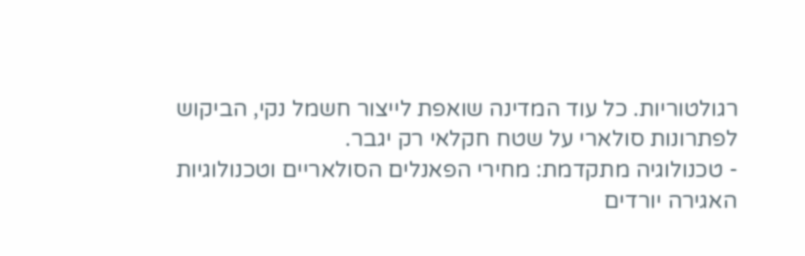רגולטוריות. כל עוד המדינה שואפת לייצור חשמל נקי, הביקוש לפתרונות סולארי על שטח חקלאי רק יגבר.
- טכנולוגיה מתקדמת: מחירי הפאנלים הסולאריים וטכנולוגיות האגירה יורדים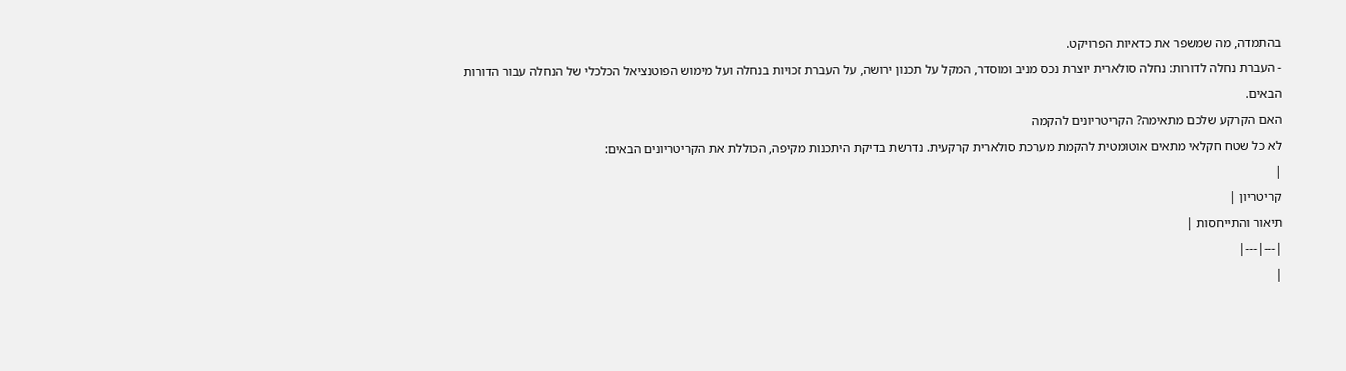בהתמדה, מה שמשפר את כדאיות הפרויקט.
- העברת נחלה לדורות: נחלה סולארית יוצרת נכס מניב ומוסדר, המקל על תכנון ירושה, על העברת זכויות בנחלה ועל מימוש הפוטנציאל הכלכלי של הנחלה עבור הדורות הבאים.
האם הקרקע שלכם מתאימה? הקריטריונים להקמה
לא כל שטח חקלאי מתאים אוטומטית להקמת מערכת סולארית קרקעית. נדרשת בדיקת היתכנות מקיפה, הכוללת את הקריטריונים הבאים:
|
קריטריון |
תיאור והתייחסות |
|---|---|
|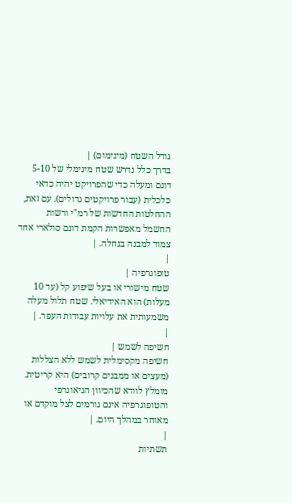גודל השטח (מינימום) |
בדרך כלל נדרש שטח מינימלי של 5-10 דונם ומעלה כדי שהפרויקט יהיה כדאי כלכלית (עבור פרויקטים גדולים). עם זאת, ההחלטות החדשות של רמ"י ורשות החשמל מאפשרות הקמת דונם סולארי אחד צמוד למבנה בנחלה. |
|
טופוגרפיה |
שטח מישורי או בעל שיפוע קל (עד 10 מעלות) הוא האידיאלי. שטח תלול מעלה משמעותית את עלויות עבודות העפר. |
|
חשיפה לשמש |
חשיפה מקסימלית לשמש ללא הצללות (מעצים או ממבנים קרובים) היא קריטית. מומלץ לוודא שהכיוון הגיאוגרפי והטופוגרפיה אינם גורמים לצל מוקדם או מאוחר במהלך היום. |
|
תשתיות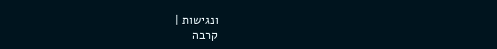ונגישות |
קרבה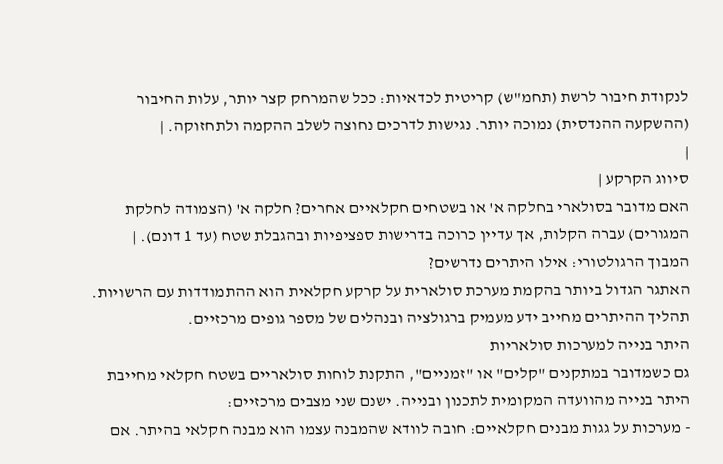לנקודת חיבור לרשת (תחמ"ש) קריטית לכדאיות: ככל שהמרחק קצר יותר, עלות החיבור (ההשקעה ההנדסית) נמוכה יותר. נגישות לדרכים נחוצה לשלב ההקמה ולתחזוקה. |
|
סיווג הקרקע |
האם מדובר בסולארי בחלקה א' או בשטחים חקלאיים אחרים? חלקה א' (הצמודה לחלקת המגורים) עברה הקלות, אך עדיין כרוכה בדרישות ספציפיות ובהגבלת שטח (עד 1 דונם). |
המבוך הרגולטורי: אילו היתרים נדרשים?
האתגר הגדול ביותר בהקמת מערכת סולארית על קרקע חקלאית הוא ההתמודדות עם הרשויות. תהליך ההיתרים מחייב ידע מעמיק ברגולציה ובנהלים של מספר גופים מרכזיים.
היתר בנייה למערכות סולאריות
גם כשמדובר במתקנים "קלים" או "זמניים", התקנת לוחות סולאריים בשטח חקלאי מחייבת היתר בנייה מהוועדה המקומית לתכנון ובנייה. ישנם שני מצבים מרכזיים:
- מערכות על גגות מבנים חקלאיים: חובה לוודא שהמבנה עצמו הוא מבנה חקלאי בהיתר. אם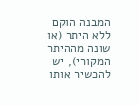המבנה הוקם ללא היתר (או שונה מההיתר המקורי), יש להכשיר אותו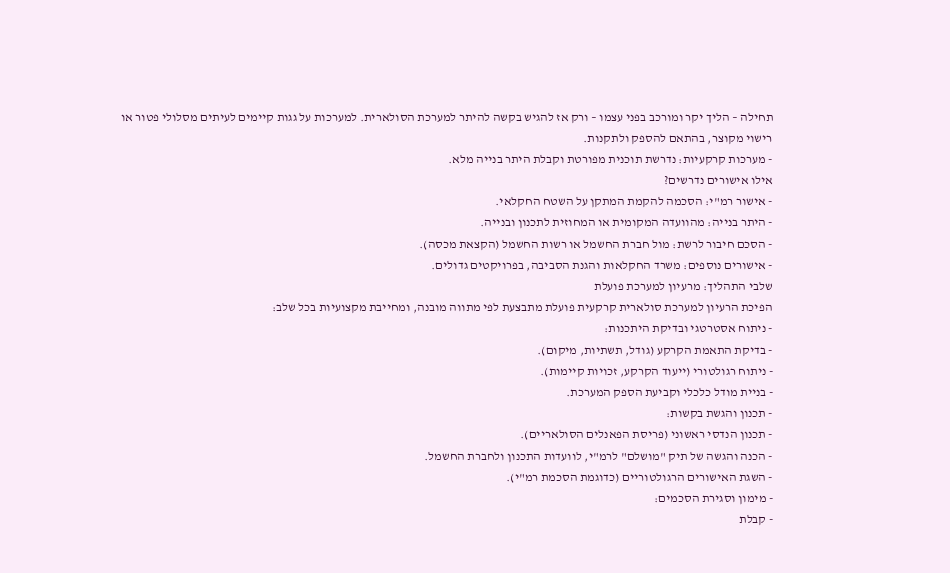תחילה – הליך יקר ומורכב בפני עצמו – ורק אז להגיש בקשה להיתר למערכת הסולארית. למערכות על גגות קיימים לעיתים מסלולי פטור או רישוי מקוצר, בהתאם להספק ולתקנות.
- מערכות קרקעיות: נדרשת תוכנית מפורטת וקבלת היתר בנייה מלא.
אילו אישורים נדרשים?
- אישור רמ"י: הסכמה להקמת המתקן על השטח החקלאי.
- היתר בנייה: מהוועדה המקומית או המחוזית לתכנון ובנייה.
- הסכם חיבור לרשת: מול חברת החשמל או רשות החשמל (הקצאת מכסה).
- אישורים נוספים: משרד החקלאות והגנת הסביבה, בפרויקטים גדולים.
שלבי התהליך: מרעיון למערכת פועלת
הפיכת הרעיון למערכת סולארית קרקעית פועלת מתבצעת לפי מתווה מובנה, ומחייבת מקצועיות בכל שלב:
- ניתוח אסטרטגי ובדיקת היתכנות:
- בדיקת התאמת הקרקע (גודל, תשתיות, מיקום).
- ניתוח רגולטורי (ייעוד הקרקע, זכויות קיימות).
- בניית מודל כלכלי וקביעת הספק המערכת.
- תכנון והגשת בקשות:
- תכנון הנדסי ראשוני (פריסת הפאנלים הסולאריים).
- הכנה והגשה של תיק "מושלם" לרמ"י, לוועדות התכנון ולחברת החשמל.
- השגת האישורים הרגולטוריים (כדוגמת הסכמת רמ"י).
- מימון וסגירת הסכמים:
- קבלת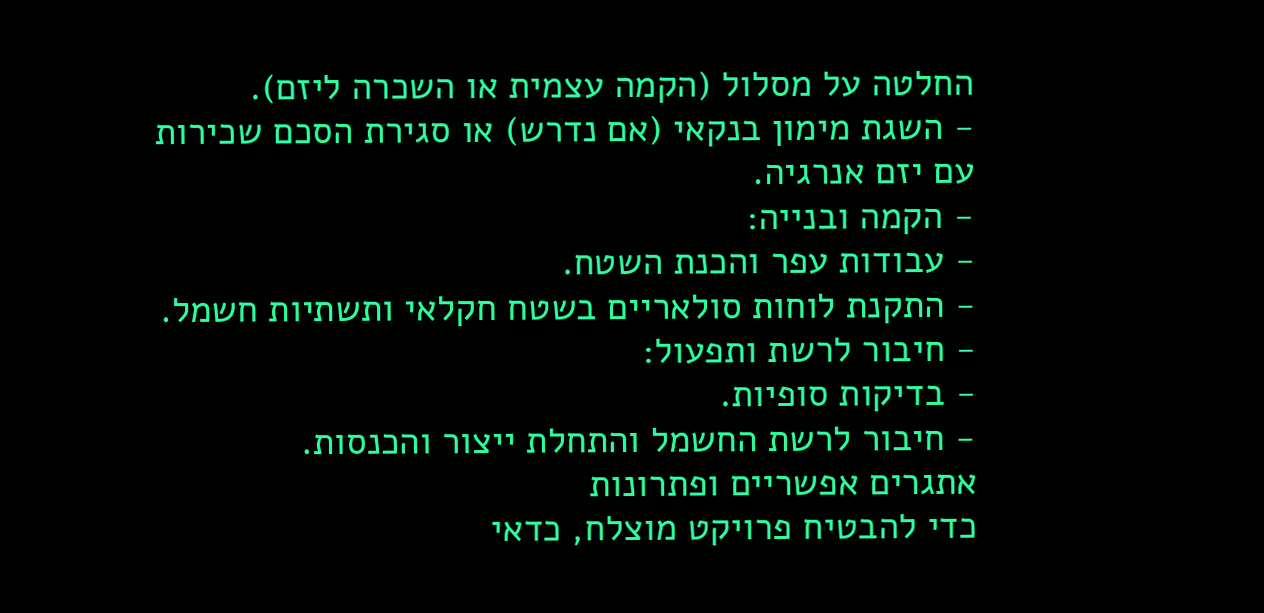החלטה על מסלול (הקמה עצמית או השכרה ליזם).
- השגת מימון בנקאי (אם נדרש) או סגירת הסכם שכירות עם יזם אנרגיה.
- הקמה ובנייה:
- עבודות עפר והכנת השטח.
- התקנת לוחות סולאריים בשטח חקלאי ותשתיות חשמל.
- חיבור לרשת ותפעול:
- בדיקות סופיות.
- חיבור לרשת החשמל והתחלת ייצור והכנסות.
אתגרים אפשריים ופתרונות
כדי להבטיח פרויקט מוצלח, כדאי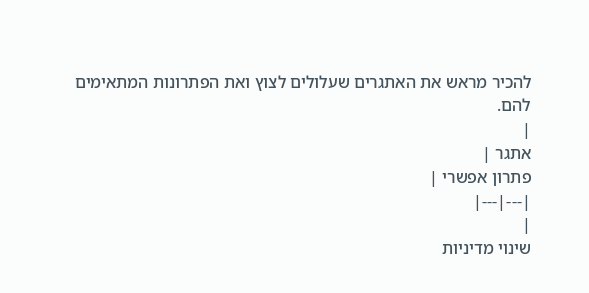להכיר מראש את האתגרים שעלולים לצוץ ואת הפתרונות המתאימים להם.
|
אתגר |
פתרון אפשרי |
|---|---|
|
שינוי מדיניות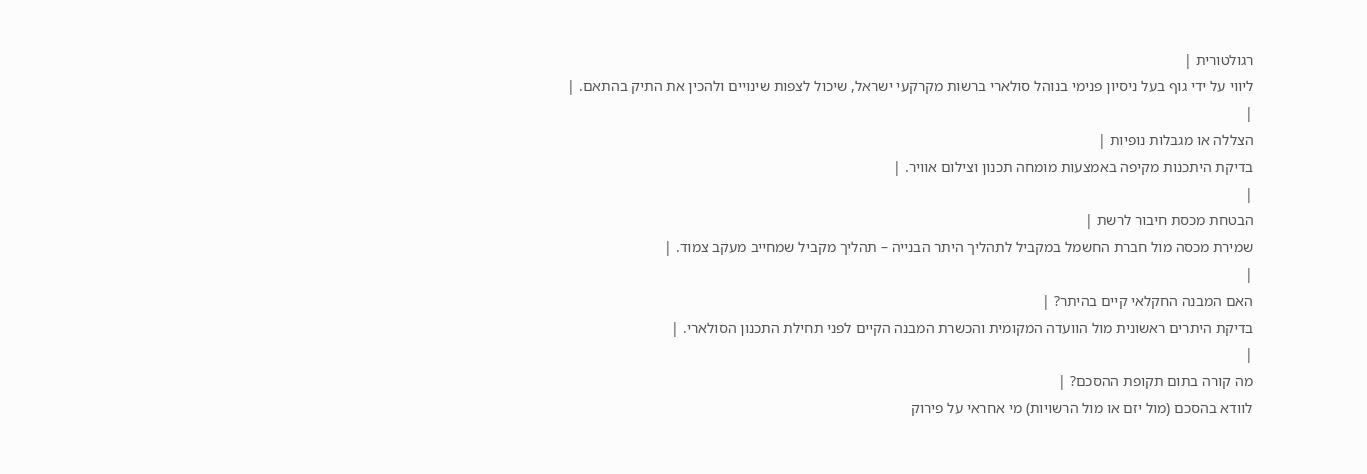רגולטורית |
ליווי על ידי גוף בעל ניסיון פנימי בנוהל סולארי ברשות מקרקעי ישראל, שיכול לצפות שינויים ולהכין את התיק בהתאם. |
|
הצללה או מגבלות נופיות |
בדיקת היתכנות מקיפה באמצעות מומחה תכנון וצילום אוויר. |
|
הבטחת מכסת חיבור לרשת |
שמירת מכסה מול חברת החשמל במקביל לתהליך היתר הבנייה – תהליך מקביל שמחייב מעקב צמוד. |
|
האם המבנה החקלאי קיים בהיתר? |
בדיקת היתרים ראשונית מול הוועדה המקומית והכשרת המבנה הקיים לפני תחילת התכנון הסולארי. |
|
מה קורה בתום תקופת ההסכם? |
לוודא בהסכם (מול יזם או מול הרשויות) מי אחראי על פירוק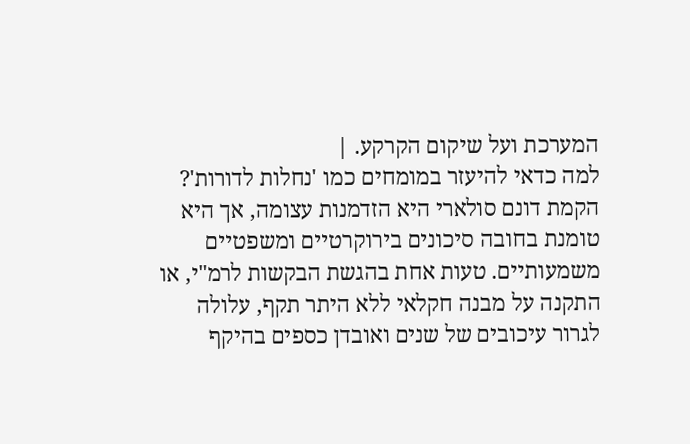המערכת ועל שיקום הקרקע. |
למה כדאי להיעזר במומחים כמו 'נחלות לדורות'?
הקמת דונם סולארי היא הזדמנות עצומה, אך היא טומנת בחובה סיכונים בירוקרטיים ומשפטיים משמעותיים. טעות אחת בהגשת הבקשות לרמ"י, או התקנה על מבנה חקלאי ללא היתר תקף, עלולה לגרור עיכובים של שנים ואובדן כספים בהיקף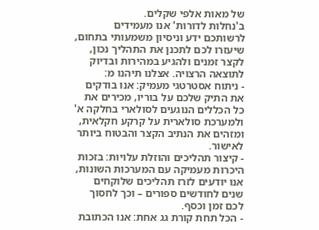של מאות אלפי שקלים.
ב'נחלות לדורות' אנו מעמידים לרשותכם ידע וניסיון משמעותי בתחום, שיעזרו לכם לתכנן את התהליך נכון, לקצר זמנים ולהגיע במהירות ובדיוק לתוצאה הרצויה. אצלנו תיהנו מ:
- ניתוח אסטרטגי מעמיק: אנו בודקים את התיק שלכם על בוריו, מכירים את כל הכללים הנוגעים לסולארי בחלקה א' ולמערכת סולארית על קרקע חקלאית, ומזהים את הנתיב הקצר והבטוח ביותר לאישור.
- קיצור תהליכים והוזלת עלויות: בזכות היכרות מעמיקה עם המערכות השונות, אנו יודעים לזרז תהליכים שלוקחים שנים לחודשים ספורים – וכך לחסוך לכם זמן וכסף.
- הכל תחת קורת גג אחת: אנו הכתובת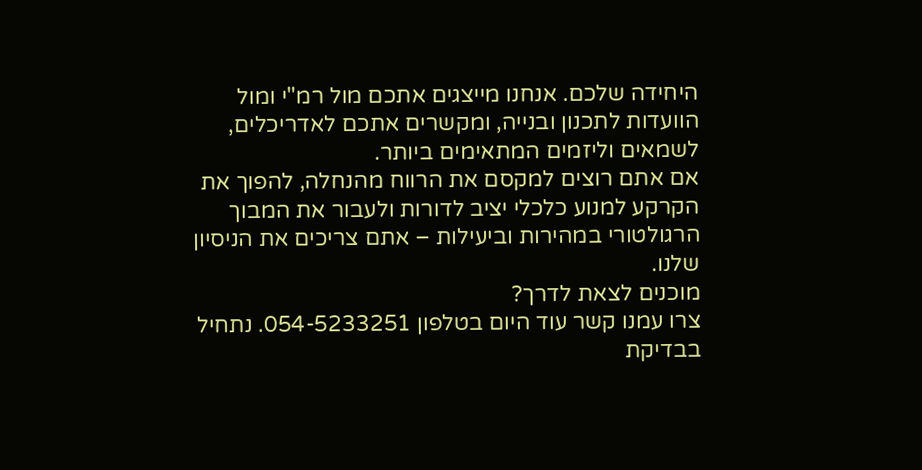היחידה שלכם. אנחנו מייצגים אתכם מול רמ"י ומול הוועדות לתכנון ובנייה, ומקשרים אתכם לאדריכלים, לשמאים וליזמים המתאימים ביותר.
אם אתם רוצים למקסם את הרווח מהנחלה, להפוך את הקרקע למנוע כלכלי יציב לדורות ולעבור את המבוך הרגולטורי במהירות וביעילות – אתם צריכים את הניסיון שלנו.
מוכנים לצאת לדרך?
צרו עמנו קשר עוד היום בטלפון 054-5233251. נתחיל בבדיקת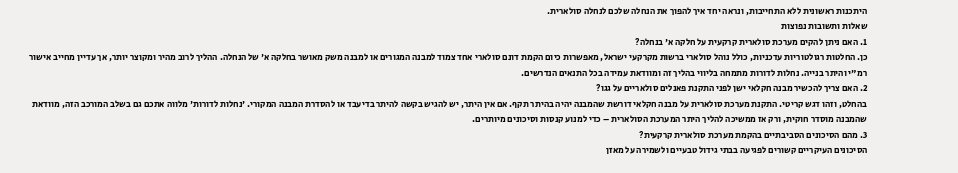היתכנות ראשונית ללא התחייבות, ונראה יחד איך להפוך את הנחלה שלכם לנחלה סולארית.
שאלות ותשובות נפוצות
1. האם ניתן להקים מערכת סולארית קרקעית על חלקה א' בנחלה?
כן. החלטות רגולטוריות עדכניות, כולל נוהל סולארי ברשות מקרקעי ישראל, מאפשרות כיום הקמת דונם סולארי אחד צמוד למבנה המגורים או למבנה משק מאושר בחלקה א' של הנחלה. ההליך לרוב מהיר ומקוצר יותר, אך עדיין מחייב אישור רמ"י והיתר בנייה. נחלות לדורות מתמחה בליווי בהליך זה ומוודאת עמידה בכל התנאים הנדרשים.
2. האם צריך להכשיר מבנה חקלאי ישן לפני התקנת פאנלים סולאריים על גגו?
בהחלט, וזהו דגש קריטי. התקנת מערכת סולארית על מבנה חקלאי דורשת שהמבנה יהיה בהיתר תקף. אם אין היתר, יש להגיש בקשה להיתר בדיעבד או להסדרת המבנה המקורי. 'נחלות לדורות' מלווה אתכם גם בשלב המורכב הזה, מוודאת שהמבנה מוסדר חוקית, ורק אז ממשיכה להליך היתר המערכת הסולארית – כדי למנוע קנסות וסיכונים מיותרים.
3. מהם הסיכונים הסביבתיים בהקמת מערכת סולארית קרקעית?
הסיכונים העיקריים קשורים לפגיעה בבתי גידול טבעיים ולשמירה על מאזן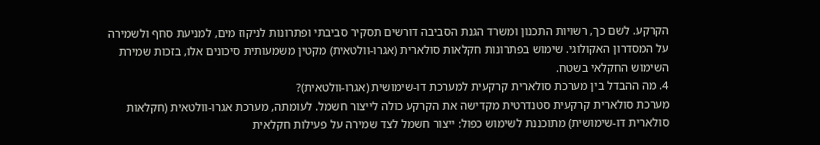הקרקע. לשם כך, רשויות התכנון ומשרד הגנת הסביבה דורשים תסקיר סביבתי ופתרונות לניקוז מים, למניעת סחף ולשמירה על המסדרון האקולוגי. שימוש בפתרונות חקלאות סולארית (אגרו-וולטאית) מקטין משמעותית סיכונים אלו, בזכות שמירת השימוש החקלאי בשטח.
4. מה ההבדל בין מערכת סולארית קרקעית למערכת דו-שימושית (אגרו-וולטאית)?
מערכת סולארית קרקעית סטנדרטית מקדישה את הקרקע כולה לייצור חשמל. לעומתה, מערכת אגרו-וולטאית (חקלאות סולארית דו-שימושית) מתוכננת לשימוש כפול: ייצור חשמל לצד שמירה על פעילות חקלאית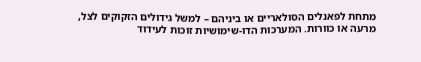מתחת לפאנלים הסולאריים או ביניהם – למשל גידולים הזקוקים לצל, מרעה או כוורות. המערכות הדו-שימושיות זוכות לעידוד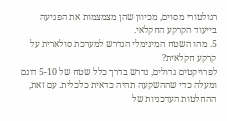רגולטורי מסוים, מכיוון שהן מצמצמות את הפגיעה בייעוד הקרקע החקלאי.
5. מהו השטח המינימלי הנדרש למערכת סולארית על קרקע חקלאית?
לפרויקטים גדולים, נדרש בדרך כלל שטח של 5-10 דונם ומעלה כדי שההשקעה תהיה כדאית כלכלית. עם זאת, ההחלטות העדכניות של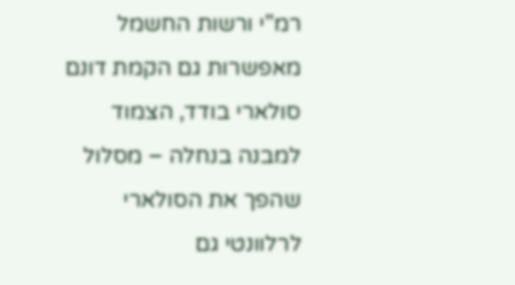רמ"י ורשות החשמל מאפשרות גם הקמת דונם סולארי בודד, הצמוד למבנה בנחלה – מסלול שהפך את הסולארי לרלוונטי גם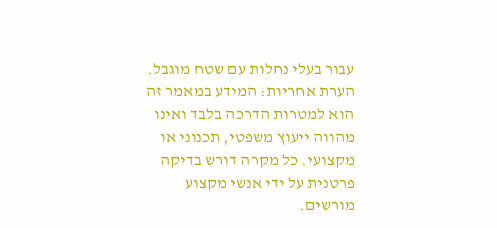עבור בעלי נחלות עם שטח מוגבל.
הערת אחריות: המידע במאמר זה הוא למטרות הדרכה בלבד ואינו מהווה ייעוץ משפטי, תכנוני או מקצועי. כל מקרה דורש בדיקה פרטנית על ידי אנשי מקצוע מורשים.